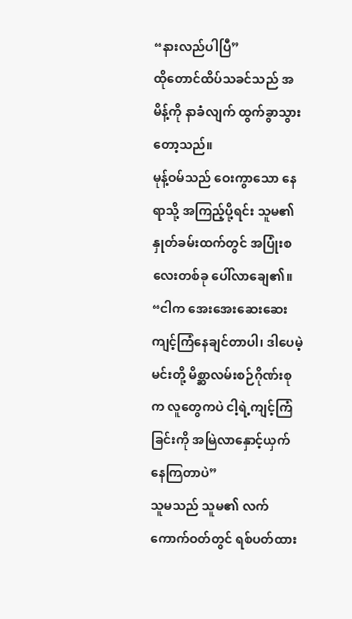“နားလည်ပါပြီ”
ထိုတောင်ထိပ်သခင်သည် အမိန့်ကို နာခံလျက် ထွက်ခွာသွားတော့သည်။
မုန့်ဝမ်သည် ဝေးကွာသော နေရာသို့ အကြည့်ပို့ရင်း သူမ၏ နှုတ်ခမ်းထက်တွင် အပြုံးစလေးတစ်ခု ပေါ်လာချေ၏။
“ငါက အေးအေးဆေးဆေး ကျင့်ကြံနေချင်တာပါ၊ ဒါပေမဲ့ မင်းတို့ မိစ္ဆာလမ်းစဉ်ဂိုဏ်းစုက လူတွေကပဲ ငါ့ရဲ့ကျင့်ကြံခြင်းကို အမြဲလာနှောင့်ယှက်နေကြတာပဲ”
သူမသည် သူမ၏ လက်ကောက်ဝတ်တွင် ရစ်ပတ်ထား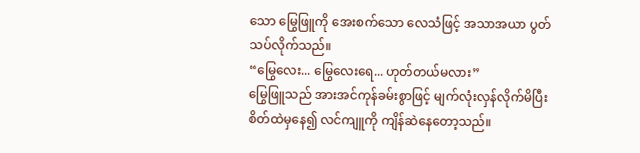သော မြွေဖြူကို အေးစက်သော လေသံဖြင့် အသာအယာ ပွတ်သပ်လိုက်သည်။
“မြွေလေး... မြွေလေးရေ... ဟုတ်တယ်မလား”
မြွေဖြူသည် အားအင်ကုန်ခမ်းစွာဖြင့် မျက်လုံးလှန်လိုက်မိပြီး စိတ်ထဲမှနေ၍ လင်ကျူကို ကျိန်ဆဲနေတော့သည်။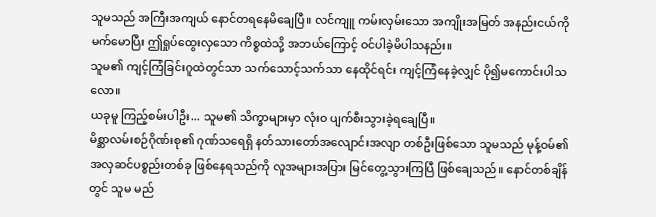သူမသည် အကြီးအကျယ် နောင်တရနေမိချေပြီ။ လင်ကျူ ကမ်းလှမ်းသော အကျိုးအမြတ် အနည်းငယ်ကို မက်မောပြီး ဤရှုပ်ထွေးလှသော ကိစ္စထဲသို့ အဘယ်ကြောင့် ဝင်ပါခဲ့မိပါသနည်း။
သူမ၏ ကျင့်ကြံခြင်းဂူထဲတွင်သာ သက်သောင့်သက်သာ နေထိုင်ရင်း ကျင့်ကြံနေခဲ့လျှင် ပို၍မကောင်းပါသလော။
ယခုမူ ကြည့်စမ်းပါဦး... သူမ၏ သိက္ခာများမှာ လုံးဝ ပျက်စီးသွားခဲ့ရချေပြီ။
မိစ္ဆာလမ်းစဉ်ဂိုဏ်းစု၏ ဂုဏ်သရေရှိ နတ်သားတော်အလျောင်းအလျာ တစ်ဦးဖြစ်သော သူမသည် မုန့်ဝမ်၏ အလှဆင်ပစ္စည်းတစ်ခု ဖြစ်နေရသည်ကို လူအများအပြား မြင်တွေ့သွားကြပြီ ဖြစ်ချေသည်။ နောင်တစ်ချိန်တွင် သူမ မည်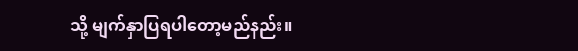သို့ မျက်နှာပြရပါတော့မည်နည်း။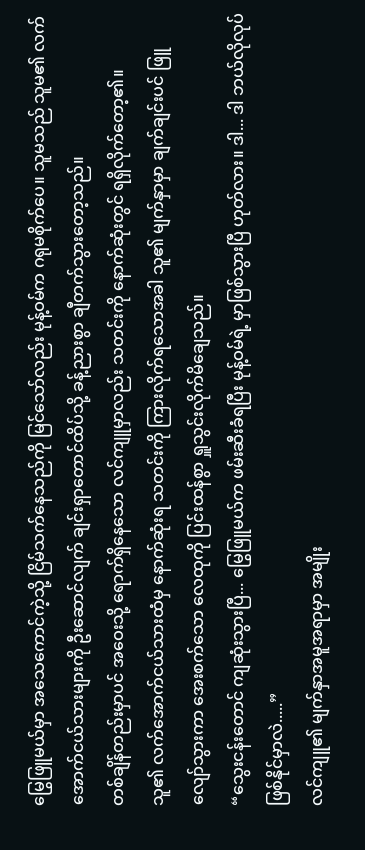မြွေဖြူမယ်မှာ အသေကောင်ကဲ့သို့ ငြိမ်သက်နေသည်ကို မြင်သော်လည်း မုန့်ဝမ်က ဂရုမစိုက်ပေ။ သူမသည် သူမ၏ လက်အောက်ငယ်သားများကို ဦးဆောင်လျက် ချင်းရှာတောင်ထိပ်သို့ ခန့်ညားစွာ ချီတက်သွားတော့သည်။
တစ်ချိန်တည်းမှာပင် အဝေးသို့ ရောက်ရှိနေသော လင်ကျူမှာလည်း သတင်းကို နောက်ဆုံးတွင် ရရှိလိုက်တော့၏။
သူ၏ လက်အောက်ငယ်သားထံမှ နောက်ဆုံးရ သတင်းကို ကြားလိုက်ရသောအခါ သူ၏ မျက်နှာမှာ ချက်ချင်းပင် ဖြူလျော်သွားကာ အေးစက်သော လေထုကို ပြင်းထန်စွာ ရှူသွင်းလိုက်မိချေသည်။
“သွေးငန်းတောင် ကျဆုံးသွားပြီ... မြွေဖြူမယ်က ဖမ်းဆီးခံရပြီး မုန့်ဝမ်ရဲ့ မှာဖြစ်သွားပြီ ဟုတ်လား။ ဒါ... ဒါ ဘယ်လိုလုပ် ဖြစ်နိုင်မှာလဲ.....”
လင်ကျူ၏ မျက်နှာအမူအရာမှာ အမျိုး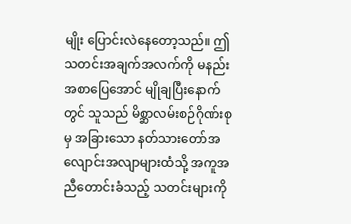မျိုး ပြောင်းလဲနေတော့သည်။ ဤသတင်းအချက်အလက်ကို မနည်း အစာပြေအောင် မျိုချပြီးနောက်တွင် သူသည် မိစ္ဆာလမ်းစဉ်ဂိုဏ်းစုမှ အခြားသော နတ်သားတော်အလျောင်းအလျာများထံသို့ အကူအညီတောင်းခံသည့် သတင်းများကို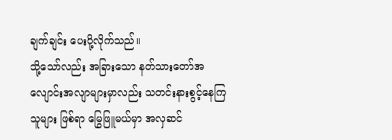ချက်ချင်း ပေးပို့လိုက်သည်။
သို့သော်လည်း အခြားသော နတ်သားတော်အလျောင်းအလျာများမှာလည်း သတင်းနားစွင့်နေကြသူများ ဖြစ်ရာ မြွေဖြူမယ်မှာ အလှဆင်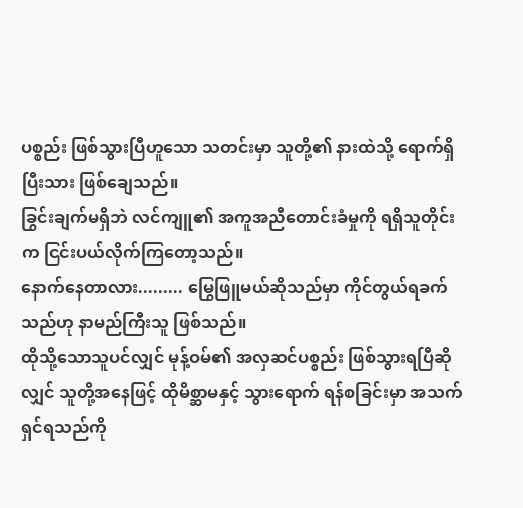ပစ္စည်း ဖြစ်သွားပြီဟူသော သတင်းမှာ သူတို့၏ နားထဲသို့ ရောက်ရှိပြီးသား ဖြစ်ချေသည်။
ခြွင်းချက်မရှိဘဲ လင်ကျူ၏ အကူအညီတောင်းခံမှုကို ရရှိသူတိုင်းက ငြင်းပယ်လိုက်ကြတော့သည်။
နောက်နေတာလား......... မြွေဖြူမယ်ဆိုသည်မှာ ကိုင်တွယ်ရခက်သည်ဟု နာမည်ကြီးသူ ဖြစ်သည်။
ထိုသို့သောသူပင်လျှင် မုန့်ဝမ်၏ အလှဆင်ပစ္စည်း ဖြစ်သွားရပြီဆိုလျှင် သူတို့အနေဖြင့် ထိုမိစ္ဆာမနှင့် သွားရောက် ရန်စခြင်းမှာ အသက်ရှင်ရသည်ကို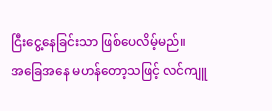ငြီးငွေ့နေခြင်းသာ ဖြစ်ပေလိမ့်မည်။
အခြေအနေ မဟန်တော့သဖြင့် လင်ကျူ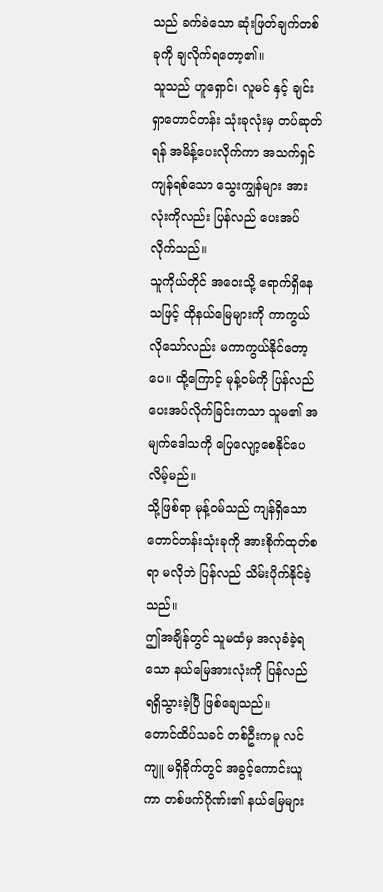သည် ခက်ခဲသော ဆုံးဖြတ်ချက်တစ်ခုကို ချလိုက်ရတော့၏။
သူသည် ဟူရှောင်၊ လူမင် နှင့် ချင်းရှာတောင်တန်း သုံးခုလုံးမှ တပ်ဆုတ်ရန် အမိန့်ပေးလိုက်ကာ အသက်ရှင်ကျန်ရစ်သော သွေးကျွန်များ အားလုံးကိုလည်း ပြန်လည် ပေးအပ်လိုက်သည်။
သူကိုယ်တိုင် အဝေးသို့ ရောက်ရှိနေသဖြင့် ထိုနယ်မြေများကို ကာကွယ်လိုသော်လည်း မကာကွယ်နိုင်တော့ပေ။ ထို့ကြောင့် မုန့်ဝမ်ကို ပြန်လည် ပေးအပ်လိုက်ခြင်းကသာ သူမ၏ အမျက်ဒေါသကို ပြေလျော့စေနိုင်ပေလိမ့်မည်။
သို့ဖြစ်ရာ မုန့်ဝမ်သည် ကျန်ရှိသော တောင်တန်းသုံးခုကို အားစိုက်ထုတ်စရာ မလိုဘဲ ပြန်လည် သိမ်းပိုက်နိုင်ခဲ့သည်။
ဤအချိန်တွင် သူမထံမှ အလုခံခဲ့ရသော နယ်မြေအားလုံးကို ပြန်လည် ရရှိသွားခဲ့ပြီ ဖြစ်ချေသည်။
တောင်ထိပ်သခင် တစ်ဦးကမူ လင်ကျူ မရှိခိုက်တွင် အခွင့်ကောင်းယူကာ တစ်ဖက်ဂိုဏ်း၏ နယ်မြေများ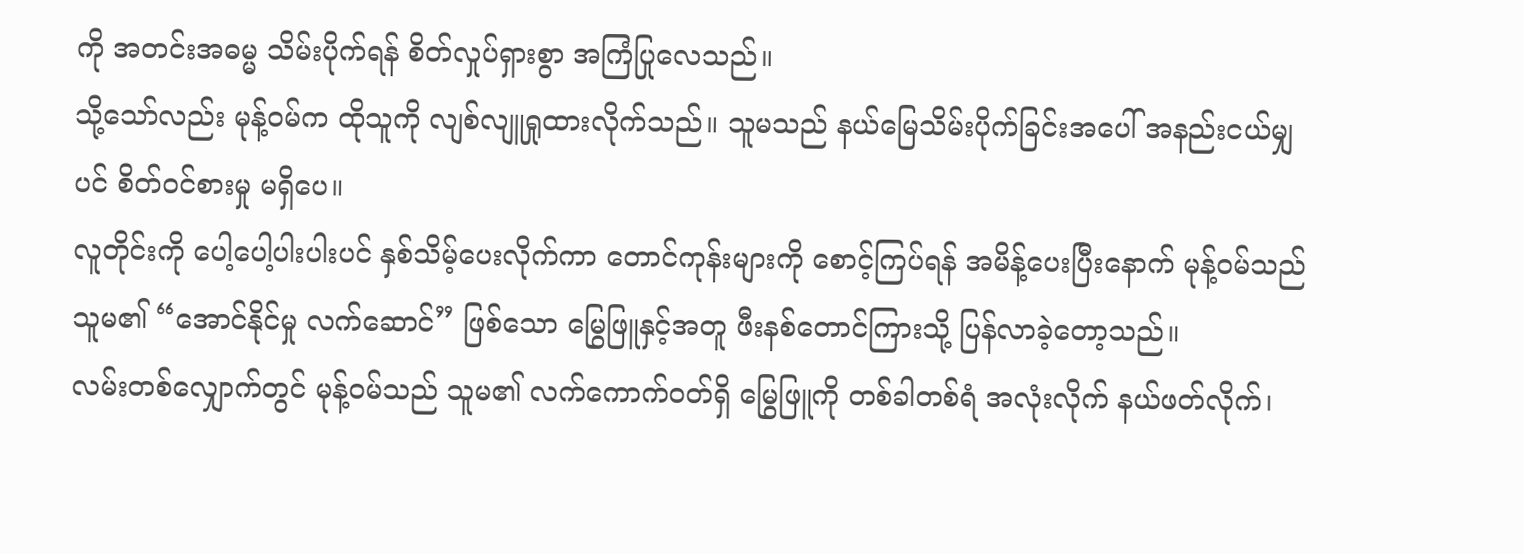ကို အတင်းအဓမ္မ သိမ်းပိုက်ရန် စိတ်လှုပ်ရှားစွာ အကြံပြုလေသည်။
သို့သော်လည်း မုန့်ဝမ်က ထိုသူကို လျစ်လျူရှုထားလိုက်သည်။ သူမသည် နယ်မြေသိမ်းပိုက်ခြင်းအပေါ် အနည်းငယ်မျှပင် စိတ်ဝင်စားမှု မရှိပေ။
လူတိုင်းကို ပေါ့ပေါ့ပါးပါးပင် နှစ်သိမ့်ပေးလိုက်ကာ တောင်ကုန်းများကို စောင့်ကြပ်ရန် အမိန့်ပေးပြီးနောက် မုန့်ဝမ်သည် သူမ၏ “အောင်နိုင်မှု လက်ဆောင်” ဖြစ်သော မြွေဖြူနှင့်အတူ ဖီးနစ်တောင်ကြားသို့ ပြန်လာခဲ့တော့သည်။
လမ်းတစ်လျှောက်တွင် မုန့်ဝမ်သည် သူမ၏ လက်ကောက်ဝတ်ရှိ မြွေဖြူကို တစ်ခါတစ်ရံ အလုံးလိုက် နယ်ဖတ်လိုက်၊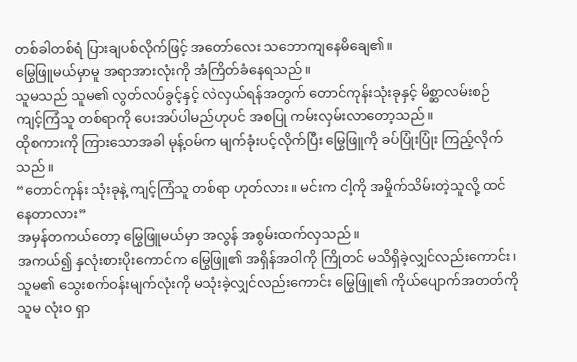တစ်ခါတစ်ရံ ပြားချပစ်လိုက်ဖြင့် အတော်လေး သဘောကျနေမိချေ၏။
မြွေဖြူမယ်မှာမူ အရာအားလုံးကို အံကြိတ်ခံနေရသည်။
သူမသည် သူမ၏ လွတ်လပ်ခွင့်နှင့် လဲလှယ်ရန်အတွက် တောင်ကုန်းသုံးခုနှင့် မိစ္ဆာလမ်းစဉ် ကျင့်ကြံသူ တစ်ရာကို ပေးအပ်ပါမည်ဟုပင် အစပြု ကမ်းလှမ်းလာတော့သည်။
ထိုစကားကို ကြားသောအခါ မုန့်ဝမ်က မျက်ခုံးပင့်လိုက်ပြီး မြွေဖြူကို ခပ်ပြုံးပြုံး ကြည့်လိုက်သည်။
“တောင်ကုန်း သုံးခုနဲ့ ကျင့်ကြံသူ တစ်ရာ ဟုတ်လား။ မင်းက ငါ့ကို အမှိုက်သိမ်းတဲ့သူလို့ ထင်နေတာလား”
အမှန်တကယ်တော့ မြွေဖြူမယ်မှာ အလွန် အစွမ်းထက်လှသည်။
အကယ်၍ နှလုံးစားပိုးကောင်က မြွေဖြူ၏ အရှိန်အဝါကို ကြိုတင် မသိရှိခဲ့လျှင်လည်းကောင်း၊ သူမ၏ သွေးစက်ဝန်းမျက်လုံးကို မသုံးခဲ့လျှင်လည်းကောင်း မြွေဖြူ၏ ကိုယ်ပျောက်အတတ်ကို သူမ လုံးဝ ရှာ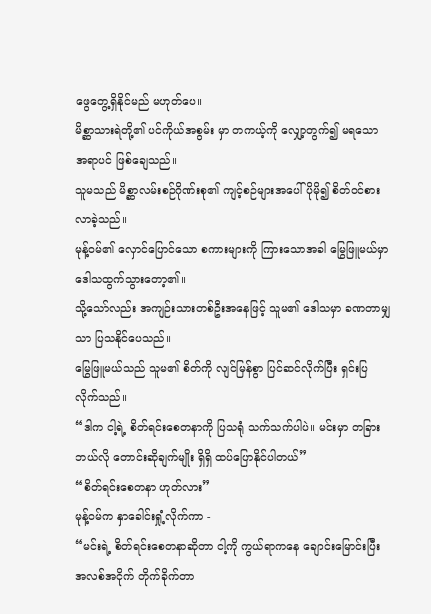ဖွေတွေ့ရှိနိုင်မည် မဟုတ်ပေ။
မိစ္ဆာသားရဲတို့၏ ပင်ကိုယ်အစွမ်း မှာ တကယ့်ကို လျှော့တွက်၍ မရသော အရာပင် ဖြစ်ချေသည်။
သူမသည် မိစ္ဆာလမ်းစဉ်ဂိုဏ်းစု၏ ကျင့်စဉ်များအပေါ် ပိုမို၍ စိတ်ဝင်စားလာခဲ့သည်။
မုန့်ဝမ်၏ လှောင်ပြောင်သော စကားများကို ကြားသောအခါ မြွေဖြူမယ်မှာ ဒေါသထွက်သွားတော့၏။
သို့သော်လည်း အကျဉ်းသားတစ်ဦးအနေဖြင့် သူမ၏ ဒေါသမှာ ခဏတာမျှသာ ပြသနိုင်ပေသည်။
မြွေဖြူမယ်သည် သူမ၏ စိတ်ကို လျင်မြန်စွာ ပြင်ဆင်လိုက်ပြီး ရှင်းပြလိုက်သည်။
“ဒါက ငါ့ရဲ့ စိတ်ရင်းစေတနာကို ပြသရုံ သက်သက်ပါပဲ။ မင်းမှာ တခြား ဘယ်လို တောင်းဆိုချက်မျိုး ရှိရှိ ထပ်ပြောနိုင်ပါတယ်”
“စိတ်ရင်းစေတနာ ဟုတ်လား”
မုန့်ဝမ်က နှာခေါင်းရှုံ့လိုက်ကာ -
“မင်းရဲ့ စိတ်ရင်းစေတနာဆိုတာ ငါ့ကို ကွယ်ရာကနေ ချောင်းမြောင်းပြီး အလစ်အငိုက် တိုက်ခိုက်တာ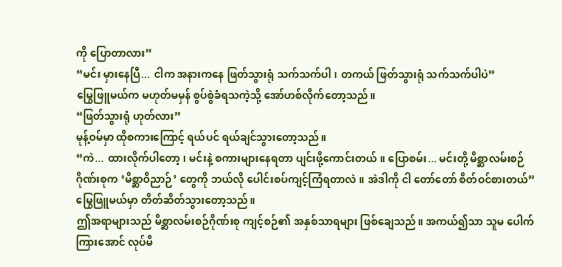ကို ပြောတာလား”
“မင်း မှားနေပြီ... ငါက အနားကနေ ဖြတ်သွားရုံ သက်သက်ပါ၊ တကယ် ဖြတ်သွားရုံ သက်သက်ပါပဲ”
မြွေဖြူမယ်က မဟုတ်မမှန် စွပ်စွဲခံရသကဲ့သို့ အော်ဟစ်လိုက်တော့သည်။
“ဖြတ်သွားရုံ ဟုတ်လား”
မုန့်ဝမ်မှာ ထိုစကားကြောင့် ရယ်ပင် ရယ်ချင်သွားတော့သည်။
“ကဲ... ထားလိုက်ပါတော့၊ မင်းနဲ့ စကားများနေရတာ ပျင်းဖို့ကောင်းတယ်။ ပြောစမ်း... မင်းတို့ မိစ္ဆာလမ်းစဉ်ဂိုဏ်းစုက ‘မိစ္ဆာဝိညာဉ်’ တွေကို ဘယ်လို ပေါင်းစပ်ကျင့်ကြံရတာလဲ။ အဲဒါကို ငါ တော်တော် စိတ်ဝင်စားတယ်”
မြွေဖြူမယ်မှာ တိတ်ဆိတ်သွားတော့သည်။
ဤအရာများသည် မိစ္ဆာလမ်းစဉ်ဂိုဏ်းစု ကျင့်စဉ်၏ အနှစ်သာရများ ဖြစ်ချေသည်။ အကယ်၍သာ သူမ ပေါက်ကြားအောင် လုပ်မိ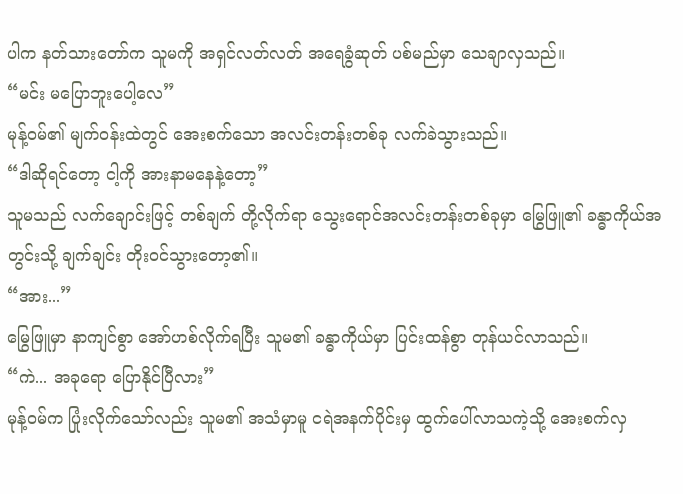ပါက နတ်သားတော်က သူမကို အရှင်လတ်လတ် အရေခွံဆုတ် ပစ်မည်မှာ သေချာလှသည်။
“မင်း မပြောဘူးပေါ့လေ”
မုန့်ဝမ်၏ မျက်ဝန်းထဲတွင် အေးစက်သော အလင်းတန်းတစ်ခု လက်ခဲသွားသည်။
“ဒါဆိုရင်တော့ ငါ့ကို အားနာမနေနဲ့တော့”
သူမသည် လက်ချောင်းဖြင့် တစ်ချက် တို့လိုက်ရာ သွေးရောင်အလင်းတန်းတစ်ခုမှာ မြွေဖြူ၏ ခန္ဓာကိုယ်အတွင်းသို့ ချက်ချင်း တိုးဝင်သွားတော့၏။
“အား...”
မြွေဖြူမှာ နာကျင်စွာ အော်ဟစ်လိုက်ရပြီး သူမ၏ ခန္ဓာကိုယ်မှာ ပြင်းထန်စွာ တုန်ယင်လာသည်။
“ကဲ... အခုရော ပြောနိုင်ပြီလား”
မုန့်ဝမ်က ပြုံးလိုက်သော်လည်း သူမ၏ အသံမှာမူ ငရဲအနက်ပိုင်းမှ ထွက်ပေါ်လာသကဲ့သို့ အေးစက်လှ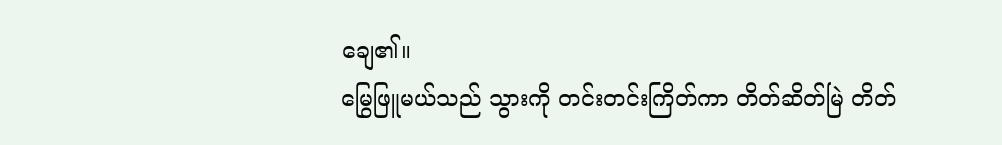ချေ၏။
မြွေဖြူမယ်သည် သွားကို တင်းတင်းကြိတ်ကာ တိတ်ဆိတ်မြဲ တိတ်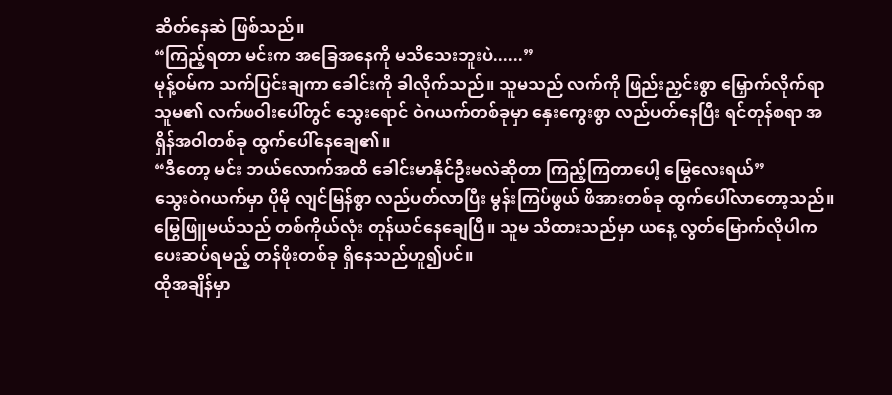ဆိတ်နေဆဲ ဖြစ်သည်။
“ကြည့်ရတာ မင်းက အခြေအနေကို မသိသေးဘူးပဲ......”
မုန့်ဝမ်က သက်ပြင်းချကာ ခေါင်းကို ခါလိုက်သည်။ သူမသည် လက်ကို ဖြည်းညှင်းစွာ မြှောက်လိုက်ရာ သူမ၏ လက်ဖဝါးပေါ်တွင် သွေးရောင် ဝဲဂယက်တစ်ခုမှာ နှေးကွေးစွာ လည်ပတ်နေပြီး ရင်တုန်စရာ အရှိန်အဝါတစ်ခု ထွက်ပေါ်နေချေ၏။
“ဒီတော့ မင်း ဘယ်လောက်အထိ ခေါင်းမာနိုင်ဦးမလဲဆိုတာ ကြည့်ကြတာပေါ့ မြွေလေးရယ်”
သွေးဝဲဂယက်မှာ ပိုမို လျင်မြန်စွာ လည်ပတ်လာပြီး မွန်းကြပ်ဖွယ် ဖိအားတစ်ခု ထွက်ပေါ်လာတော့သည်။
မြွေဖြူမယ်သည် တစ်ကိုယ်လုံး တုန်ယင်နေချေပြီ။ သူမ သိထားသည်မှာ ယနေ့ လွတ်မြောက်လိုပါက ပေးဆပ်ရမည့် တန်ဖိုးတစ်ခု ရှိနေသည်ဟူ၍ပင်။
ထိုအချိန်မှာ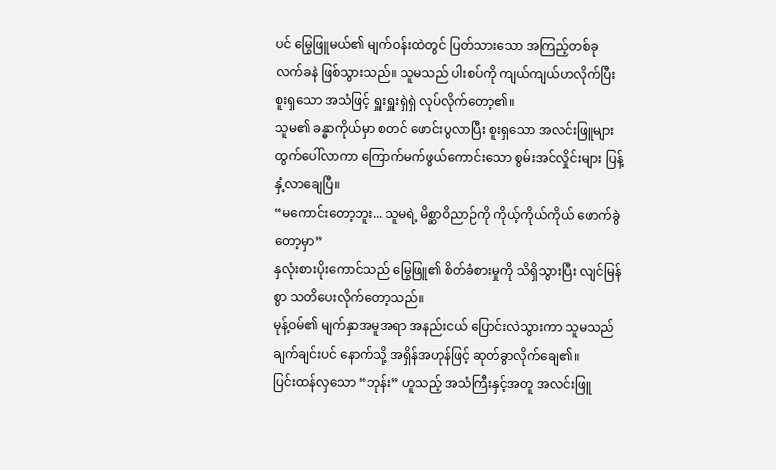ပင် မြွေဖြူမယ်၏ မျက်ဝန်းထဲတွင် ပြတ်သားသော အကြည့်တစ်ခု လက်ခနဲ ဖြစ်သွားသည်။ သူမသည် ပါးစပ်ကို ကျယ်ကျယ်ဟလိုက်ပြီး စူးရှသော အသံဖြင့် ရှူးရှူးရှဲရှဲ လုပ်လိုက်တော့၏။
သူမ၏ ခန္ဓာကိုယ်မှာ စတင် ဖောင်းပွလာပြီး စူးရှသော အလင်းဖြူများ ထွက်ပေါ်လာကာ ကြောက်မက်ဖွယ်ကောင်းသော စွမ်းအင်လှိုင်းများ ပြန့်နှံ့လာချေပြီ။
“မကောင်းတော့ဘူး... သူမရဲ့ မိစ္ဆာဝိညာဉ်ကို ကိုယ့်ကိုယ်ကိုယ် ဖောက်ခွဲတော့မှာ”
နှလုံးစားပိုးကောင်သည် မြွေဖြူ၏ စိတ်ခံစားမှုကို သိရှိသွားပြီး လျင်မြန်စွာ သတိပေးလိုက်တော့သည်။
မုန့်ဝမ်၏ မျက်နှာအမူအရာ အနည်းငယ် ပြောင်းလဲသွားကာ သူမသည် ချက်ချင်းပင် နောက်သို့ အရှိန်အဟုန်ဖြင့် ဆုတ်ခွာလိုက်ချေ၏။
ပြင်းထန်လှသော “ဘုန်း” ဟူသည့် အသံကြီးနှင့်အတူ အလင်းဖြူ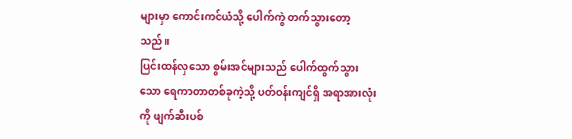များမှာ ကောင်းကင်ယံသို့ ပေါက်ကွဲ တက်သွားတော့သည်။
ပြင်းထန်လှသော စွမ်းအင်များသည် ပေါက်ထွက်သွားသော ရေကာတာတစ်ခုကဲ့သို့ ပတ်ဝန်းကျင်ရှိ အရာအားလုံးကို ဖျက်ဆီးပစ်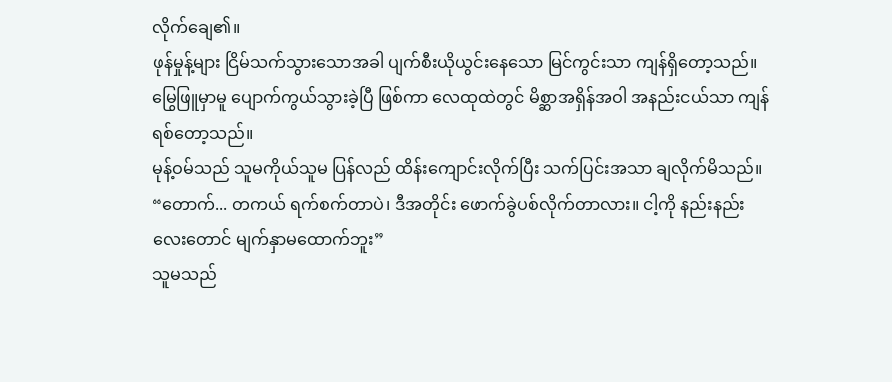လိုက်ချေ၏။
ဖုန်မှုန့်များ ငြိမ်သက်သွားသောအခါ ပျက်စီးယိုယွင်းနေသော မြင်ကွင်းသာ ကျန်ရှိတော့သည်။ မြွေဖြူမှာမူ ပျောက်ကွယ်သွားခဲ့ပြီ ဖြစ်ကာ လေထုထဲတွင် မိစ္ဆာအရှိန်အဝါ အနည်းငယ်သာ ကျန်ရစ်တော့သည်။
မုန့်ဝမ်သည် သူမကိုယ်သူမ ပြန်လည် ထိန်းကျောင်းလိုက်ပြီး သက်ပြင်းအသာ ချလိုက်မိသည်။
“တောက်... တကယ် ရက်စက်တာပဲ၊ ဒီအတိုင်း ဖောက်ခွဲပစ်လိုက်တာလား။ ငါ့ကို နည်းနည်းလေးတောင် မျက်နှာမထောက်ဘူး”
သူမသည်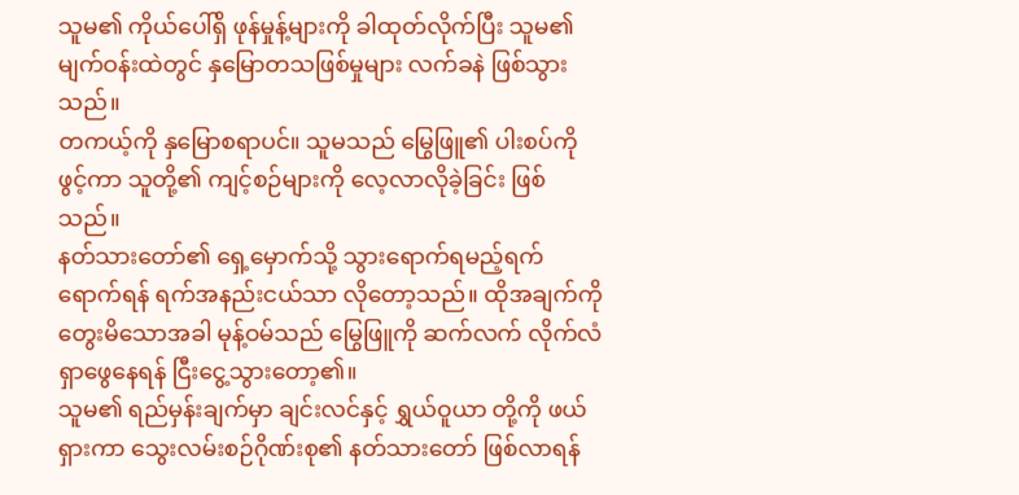သူမ၏ ကိုယ်ပေါ်ရှိ ဖုန်မှုန့်များကို ခါထုတ်လိုက်ပြီး သူမ၏ မျက်ဝန်းထဲတွင် နှမြောတသဖြစ်မှုများ လက်ခနဲ ဖြစ်သွားသည်။
တကယ့်ကို နှမြောစရာပင်။ သူမသည် မြွေဖြူ၏ ပါးစပ်ကို ဖွင့်ကာ သူတို့၏ ကျင့်စဉ်များကို လေ့လာလိုခဲ့ခြင်း ဖြစ်သည်။
နတ်သားတော်၏ ရှေ့မှောက်သို့ သွားရောက်ရမည့်ရက် ရောက်ရန် ရက်အနည်းငယ်သာ လိုတော့သည်။ ထိုအချက်ကို တွေးမိသောအခါ မုန့်ဝမ်သည် မြွေဖြူကို ဆက်လက် လိုက်လံ ရှာဖွေနေရန် ငြီးငွေ့သွားတော့၏။
သူမ၏ ရည်မှန်းချက်မှာ ချင်းလင်နှင့် ရွှယ်ဝူယာ တို့ကို ဖယ်ရှားကာ သွေးလမ်းစဉ်ဂိုဏ်းစု၏ နတ်သားတော် ဖြစ်လာရန်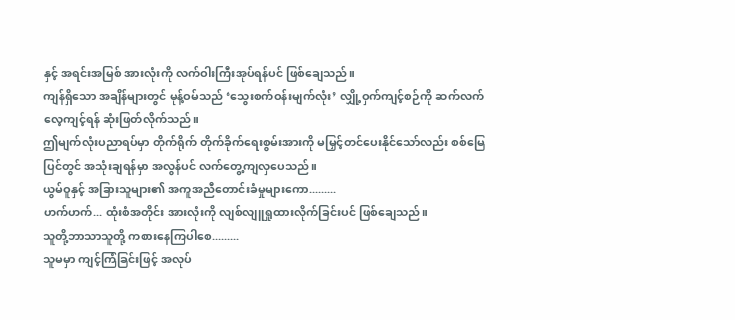နှင့် အရင်းအမြစ် အားလုံးကို လက်ဝါးကြီးအုပ်ရန်ပင် ဖြစ်ချေသည်။
ကျန်ရှိသော အချိန်များတွင် မုန့်ဝမ်သည် ‘သွေးစက်ဝန်းမျက်လုံး’ လျှို့ဝှက်ကျင့်စဉ်ကို ဆက်လက် လေ့ကျင့်ရန် ဆုံးဖြတ်လိုက်သည်။
ဤမျက်လုံးပညာရပ်မှာ တိုက်ရိုက် တိုက်ခိုက်ရေးစွမ်းအားကို မမြှင့်တင်ပေးနိုင်သော်လည်း စစ်မြေပြင်တွင် အသုံးချရန်မှာ အလွန်ပင် လက်တွေ့ကျလှပေသည်။
ယွမ်ဝူနှင့် အခြားသူများ၏ အကူအညီတောင်းခံမှုများကော.........
ဟက်ဟက်... ထုံးစံအတိုင်း အားလုံးကို လျစ်လျူရှုထားလိုက်ခြင်းပင် ဖြစ်ချေသည်။
သူတို့ဘာသာသူတို့ ကစားနေကြပါစေ.........
သူမမှာ ကျင့်ကြံခြင်းဖြင့် အလုပ်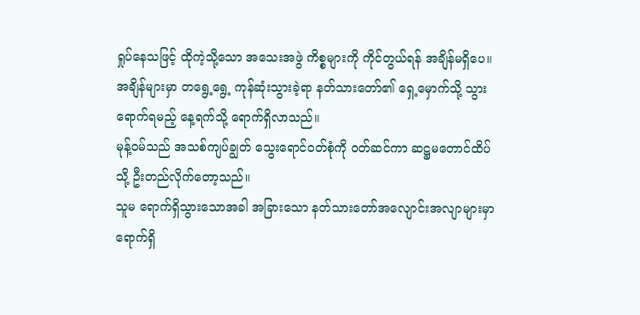ရှုပ်နေသဖြင့် ထိုကဲ့သို့သော အသေးအဖွဲ ကိစ္စများကို ကိုင်တွယ်ရန် အချိန်မရှိပေ။
အချိန်များမှာ တရွေ့ရွေ့ ကုန်ဆုံးသွားခဲ့ရာ နတ်သားတော်၏ ရှေ့မှောက်သို့ သွားရောက်ရမည့် နေ့ရက်သို့ ရောက်ရှိလာသည်။
မုန့်ဝမ်သည် အသစ်ကျပ်ချွတ် သွေးရောင်ဝတ်စုံကို ဝတ်ဆင်ကာ ဆဋ္ဌမတောင်ထိပ်သို့ ဦးတည်လိုက်တော့သည်။
သူမ ရောက်ရှိသွားသောအခါ အခြားသော နတ်သားတော်အလျောင်းအလျာများမှာ ရောက်ရှိ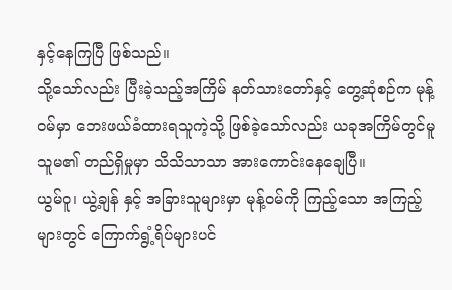နှင့်နေကြပြီ ဖြစ်သည်။
သို့သော်လည်း ပြီးခဲ့သည့်အကြိမ် နတ်သားတော်နှင့် တွေ့ဆုံစဉ်က မုန့်ဝမ်မှာ ဘေးဖယ်ခံထားရသူကဲ့သို့ ဖြစ်ခဲ့သော်လည်း ယခုအကြိမ်တွင်မူ သူမ၏ တည်ရှိမှုမှာ သိသိသာသာ အားကောင်းနေချေပြီ။
ယွမ်ဝူ၊ ယွဲ့ချန် နှင့် အခြားသူများမှာ မုန့်ဝမ်ကို ကြည့်သော အကြည့်များတွင် ကြောက်ရွံ့ရိပ်များပင်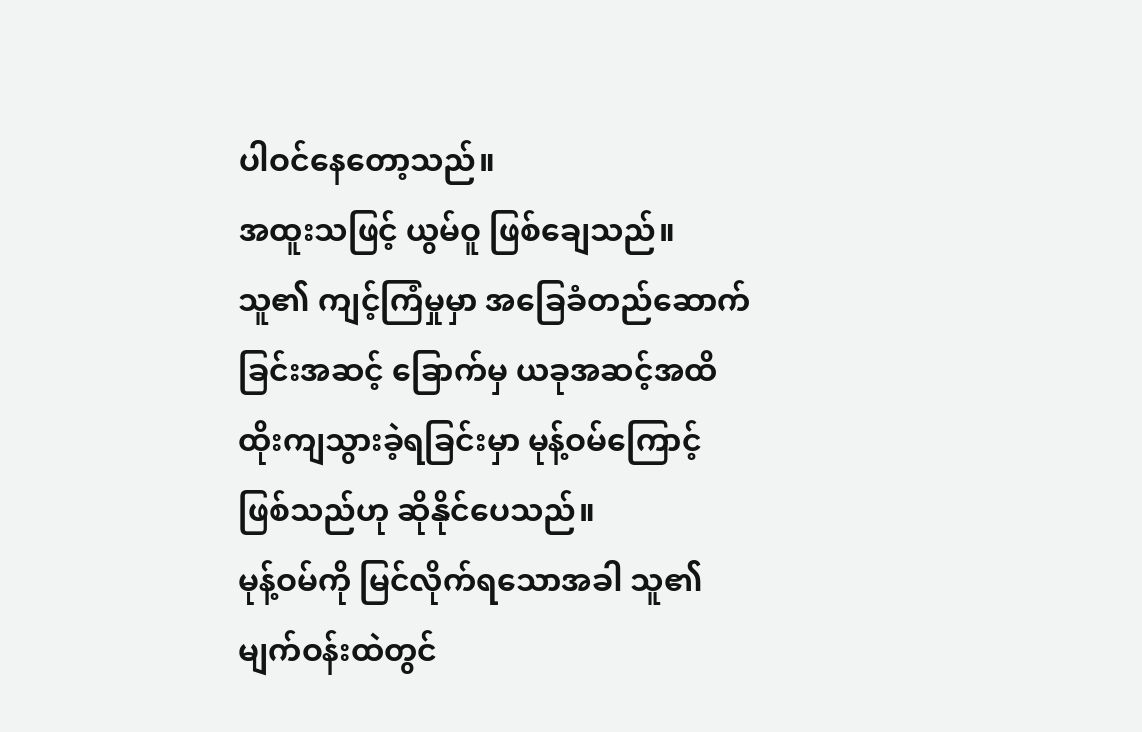ပါဝင်နေတော့သည်။
အထူးသဖြင့် ယွမ်ဝူ ဖြစ်ချေသည်။ သူ၏ ကျင့်ကြံမှုမှာ အခြေခံတည်ဆောက်ခြင်းအဆင့် ခြောက်မှ ယခုအဆင့်အထိ ထိုးကျသွားခဲ့ရခြင်းမှာ မုန့်ဝမ်ကြောင့် ဖြစ်သည်ဟု ဆိုနိုင်ပေသည်။
မုန့်ဝမ်ကို မြင်လိုက်ရသောအခါ သူ၏ မျက်ဝန်းထဲတွင်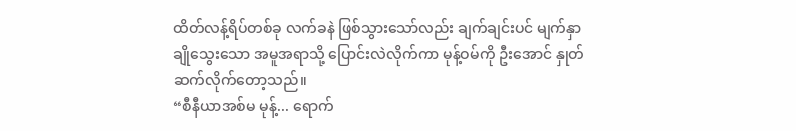ထိတ်လန့်ရိပ်တစ်ခု လက်ခနဲ ဖြစ်သွားသော်လည်း ချက်ချင်းပင် မျက်နှာချိုသွေးသော အမူအရာသို့ ပြောင်းလဲလိုက်ကာ မုန့်ဝမ်ကို ဦးအောင် နှုတ်ဆက်လိုက်တော့သည်။
“စီနီယာအစ်မ မုန့်... ရောက်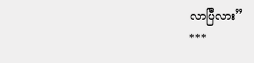လာပြီလား”
***